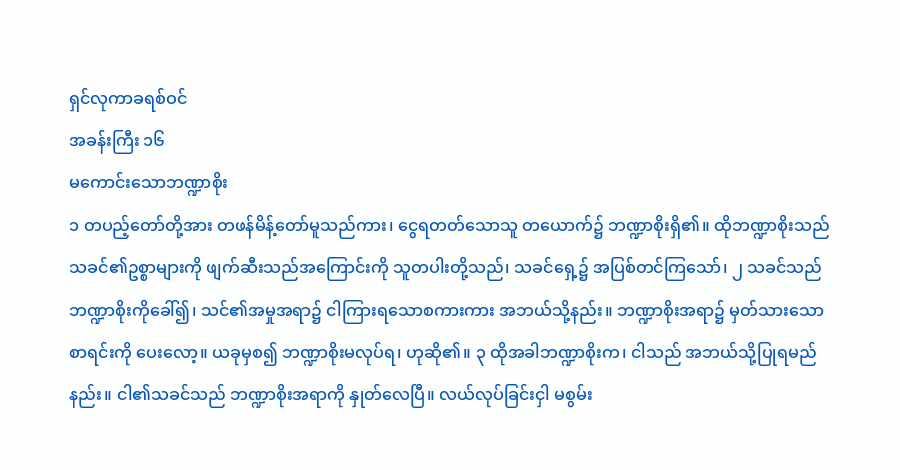ရှင်လုကာခရစ်ဝင်
အခန်းကြီး ၁၆
မကောင်းသောဘဏ္ဍာစိုး
၁ တပည့်တော်တို့အား တဖန်မိန့်တော်မူသည်ကား၊ ငွေရတတ်သောသူ တယောက်၌ ဘဏ္ဍာစိုးရှိ၏။ ထိုဘဏ္ဍာစိုးသည် သခင်၏ဥစ္စာများကို ဖျက်ဆီးသည်အကြောင်းကို သူတပါးတို့သည်၊ သခင်ရှေ့၌ အပြစ်တင်ကြသော်၊ ၂ သခင်သည် ဘဏ္ဍာစိုးကိုခေါ်၍၊ သင်၏အမှုအရာ၌ ငါကြားရသောစကားကား အဘယ်သို့နည်း။ ဘဏ္ဍာစိုးအရာ၌ မှတ်သားသောစာရင်းကို ပေးလော့။ ယခုမှစ၍ ဘဏ္ဍာစိုးမလုပ်ရ၊ ဟုဆို၏။ ၃ ထိုအခါဘဏ္ဍာစိုးက၊ ငါသည် အဘယ်သို့ပြုရမည်နည်း။ ငါ၏သခင်သည် ဘဏ္ဍာစိုးအရာကို နှုတ်လေပြီ။ လယ်လုပ်ခြင်းငှါ မစွမ်း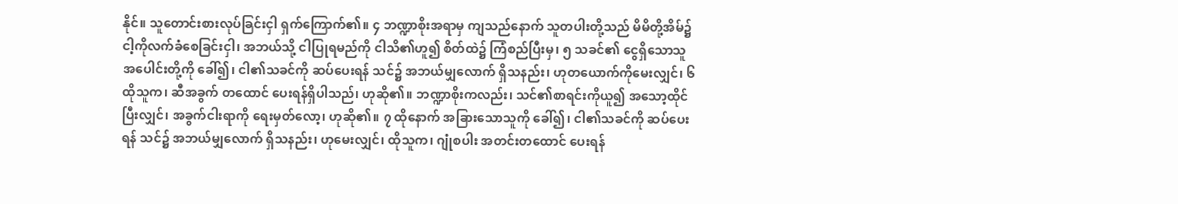နိုင်။ သူတောင်းစားလုပ်ခြင်းငှါ ရှက်ကြောက်၏။ ၄ ဘဏ္ဍာစိုးအရာမှ ကျသည်နောက် သူတပါးတို့သည် မိမိတို့အိမ်၌ ငါ့ကိုလက်ခံစေခြင်းငှါ၊ အဘယ်သို့ ငါပြုရမည်ကို ငါသိ၏ဟူ၍ စိတ်ထဲ၌ ကြံစည်ပြီးမှ၊ ၅ သခင်၏ ငွေရှိသောသူ အပေါင်းတို့ကို ခေါ်၍၊ ငါ၏သခင်ကို ဆပ်ပေးရန် သင်၌ အဘယ်မျှလောက် ရှိသနည်း၊ ဟုတယောက်ကိုမေးလျှင်၊ ၆ ထိုသူက၊ ဆီအခွက် တထောင် ပေးရန်ရှိပါသည်၊ ဟုဆို၏။ ဘဏ္ဍာစိုးကလည်း၊ သင်၏စာရင်းကိုယူ၍ အသော့ထိုင်ပြီးလျှင်၊ အခွက်ငါးရာကို ရေးမှတ်လော့၊ ဟုဆို၏။ ၇ ထိုနောက် အခြားသောသူကို ခေါ်၍၊ ငါ၏သခင်ကို ဆပ်ပေးရန် သင်၌ အဘယ်မျှလောက် ရှိသနည်း၊ ဟုမေးလျှင်၊ ထိုသူက၊ ဂျုံစပါး အတင်းတထောင် ပေးရန်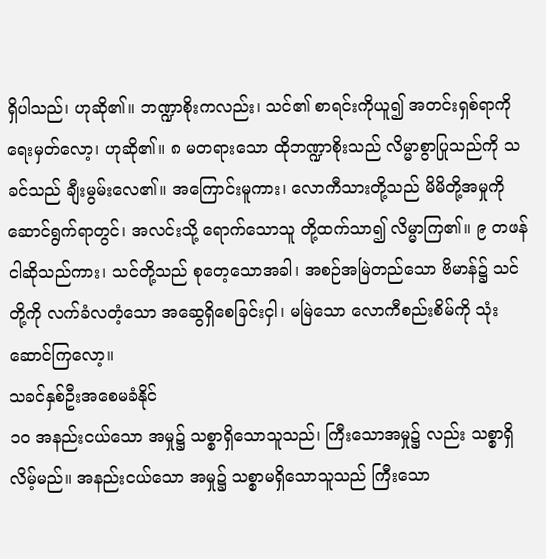ရှိပါသည်၊ ဟုဆို၏။ ဘဏ္ဍာစိုးကလည်း၊ သင်၏ စာရင်းကိုယူ၍ အတင်းရှစ်ရာကို ရေးမှတ်လော့၊ ဟုဆို၏။ ၈ မတရားသော ထိုဘဏ္ဍာစိုးသည် လိမ္မာစွာပြုသည်ကို သခင်သည် ချီးမွမ်းလေ၏။ အကြောင်းမူကား၊ လောကီသားတို့သည် မိမိတို့အမှုကို ဆောင်ရွက်ရာတွင်၊ အလင်းသို့ ရောက်သောသူ တို့ထက်သာ၍ လိမ္မာကြ၏။ ၉ တဖန်ငါဆိုသည်ကား၊ သင်တို့သည် စုတေ့သောအခါ၊ အစဉ်အမြဲတည်သော ဗိမာန်၌ သင်တို့ကို လက်ခံလတံ့သော အဆွေရှိစေခြင်းငှါ၊ မမြဲသော လောကီစည်းစိမ်ကို သုံးဆောင်ကြလော့။
သခင်နှစ်ဦးအစေမခံနိုင်
၁၀ အနည်းငယ်သော အမှု၌ သစ္စာရှိသောသူသည်၊ ကြီးသောအမှု၌ လည်း သစ္စာရှိလိမ့်မည်။ အနည်းငယ်သော အမှု၌ သစ္စာမရှိသောသူသည် ကြီးသော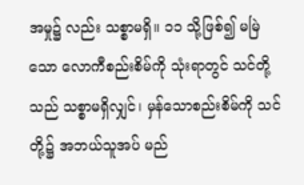အမှု၌ လည်း သစ္စာမရှိ။ ၁၁ သို့ဖြစ်၍ မမြဲသော လောကီစည်းစိမ်ကို သုံးရာတွင် သင်တို့သည် သစ္စာမရှိလျှင်၊ မှန်သောစည်းစိမ်ကို သင်တို့၌ အဘယ်သူအပ် မည်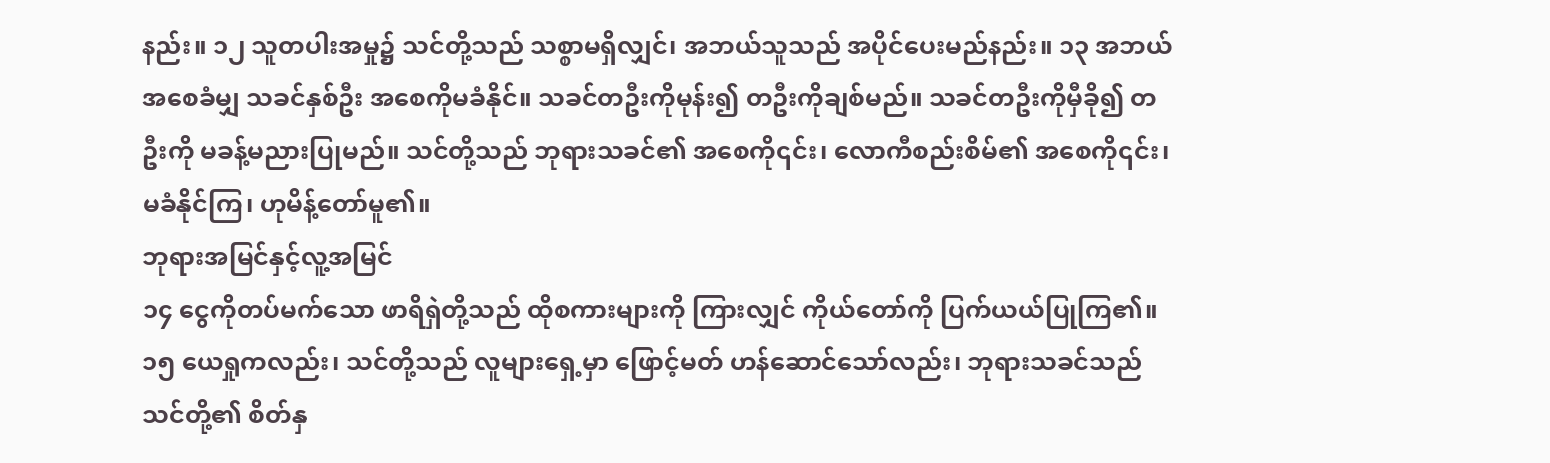နည်း။ ၁၂ သူတပါးအမှု၌ သင်တို့သည် သစ္စာမရှိလျှင်၊ အဘယ်သူသည် အပိုင်ပေးမည်နည်း။ ၁၃ အဘယ်အစေခံမျှ သခင်နှစ်ဦး အစေကိုမခံနိုင်။ သခင်တဦးကိုမုန်း၍ တဦးကိုချစ်မည်။ သခင်တဦးကိုမှီခို၍ တဦးကို မခန့်မညားပြုမည်။ သင်တို့သည် ဘုရားသခင်၏ အစေကို၎င်း၊ လောကီစည်းစိမ်၏ အစေကို၎င်း၊ မခံနိုင်ကြ၊ ဟုမိန့်တော်မူ၏။
ဘုရားအမြင်နှင့်လူ့အမြင်
၁၄ ငွေကိုတပ်မက်သော ဖာရိရှဲတို့သည် ထိုစကားများကို ကြားလျှင် ကိုယ်တော်ကို ပြက်ယယ်ပြုကြ၏။ ၁၅ ယေရှုကလည်း၊ သင်တို့သည် လူများရှေ့မှာ ဖြောင့်မတ် ဟန်ဆောင်သော်လည်း၊ ဘုရားသခင်သည် သင်တို့၏ စိတ်နှ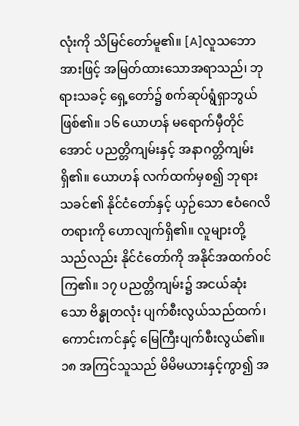လုံးကို သိမြင်တော်မူ၏။ [A]လူသဘောအားဖြင့် အမြတ်ထားသောအရာသည်၊ ဘုရားသခင့် ရှေ့တော်၌ စက်ဆုပ်ရွံရှာဘွယ် ဖြစ်၏။ ၁၆ ယောဟန် မရောက်မှီတိုင်အောင် ပညတ္တိကျမ်းနှင့် အနာဂတ္တိကျမ်းရှိ၏။ ယောဟန် လက်ထက်မှစ၍ ဘုရားသခင်၏ နိုင်ငံတော်နှင့် ယှဉ်သော ဧဝံဂေလိတရားကို ဟောလျက်ရှိ၏။ လူများတို့သည်လည်း နိုင်ငံတော်ကို အနိုင်အထက်ဝင်ကြ၏။ ၁၇ ပညတ္တိကျမ်း၌ အငယ်ဆုံးသော ဗိန္ဓုတလုံး ပျက်စီးလွယ်သည်ထက်၊ ကောင်းကင်နှင့် မြေကြီးပျက်စီးလွယ်၏။ ၁၈ အကြင်သူသည် မိမိမယားနှင့်ကွာ၍ အ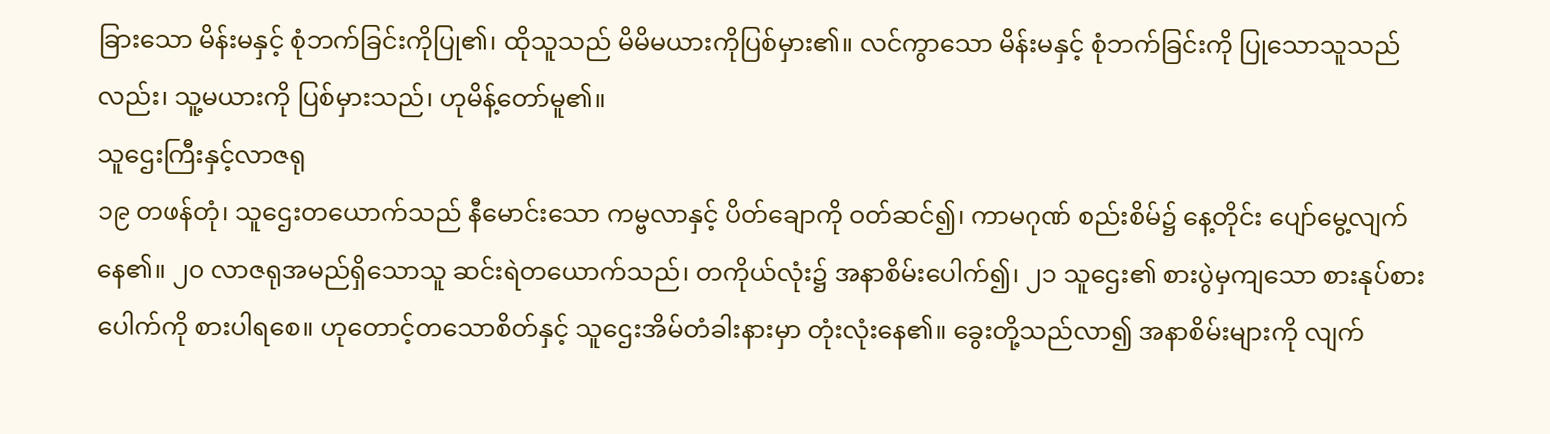ခြားသော မိန်းမနှင့် စုံဘက်ခြင်းကိုပြု၏၊ ထိုသူသည် မိမိမယားကိုပြစ်မှား၏။ လင်ကွာသော မိန်းမနှင့် စုံဘက်ခြင်းကို ပြုသောသူသည်လည်း၊ သူ့မယားကို ပြစ်မှားသည်၊ ဟုမိန့်တော်မူ၏။
သူဌေးကြီးနှင့်လာဇရု
၁၉ တဖန်တုံ၊ သူဌေးတယောက်သည် နီမောင်းသော ကမ္ဗလာနှင့် ပိတ်ချောကို ဝတ်ဆင်၍၊ ကာမဂုဏ် စည်းစိမ်၌ နေ့တိုင်း ပျော်မွေ့လျက်နေ၏။ ၂၀ လာဇရုအမည်ရှိသောသူ ဆင်းရဲတယောက်သည်၊ တကိုယ်လုံး၌ အနာစိမ်းပေါက်၍၊ ၂၁ သူဌေး၏ စားပွဲမှကျသော စားနုပ်စားပေါက်ကို စားပါရစေ။ ဟုတောင့်တသောစိတ်နှင့် သူဌေးအိမ်တံခါးနားမှာ တုံးလုံးနေ၏။ ခွေးတို့သည်လာ၍ အနာစိမ်းများကို လျက်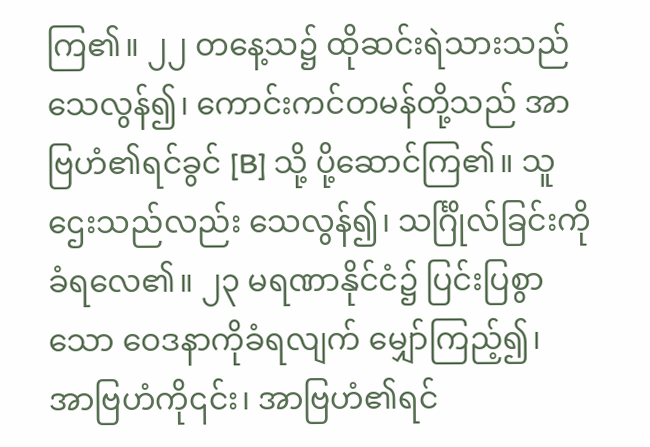ကြ၏။ ၂၂ တနေ့သ၌ ထိုဆင်းရဲသားသည် သေလွန်၍၊ ကောင်းကင်တမန်တို့သည် အာဗြဟံ၏ရင်ခွင် [B] သို့ ပို့ဆောင်ကြ၏။ သူဌေးသည်လည်း သေလွန်၍၊ သင်္ဂြိုလ်ခြင်းကို ခံရလေ၏။ ၂၃ မရဏာနိုင်ငံ၌ ပြင်းပြစွာသော ဝေဒနာကိုခံရလျက် မျှော်ကြည့်၍၊ အာဗြဟံကို၎င်း၊ အာဗြဟံ၏ရင်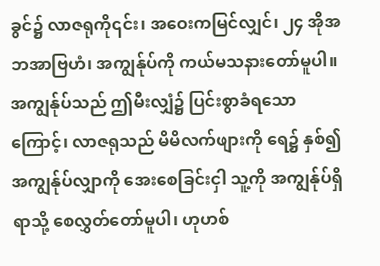ခွင်၌ လာဇရုကို၎င်း၊ အဝေးကမြင်လျှင်၊ ၂၄ အိုအဘအာဗြဟံ၊ အကျွန်ုပ်ကို ကယ်မသနားတော်မူပါ။ အကျွန်ုပ်သည် ဤမီးလျှံ၌ ပြင်းစွာခံရသောကြောင့်၊ လာဇရုသည် မိမိလက်ဖျားကို ရေ၌ နှစ်၍ အကျွန်ုပ်လျှာကို အေးစေခြင်းငှါ သူ့ကို အကျွန်ုပ်ရှိရာသို့ စေလွှတ်တော်မူပါ၊ ဟုဟစ်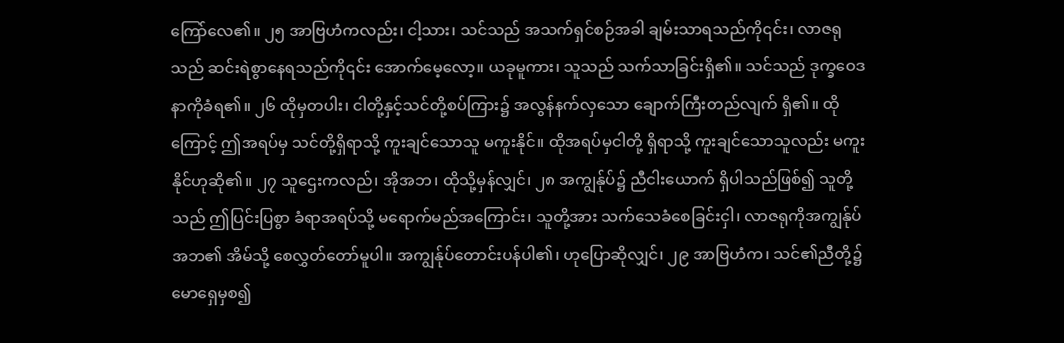ကြော်လေ၏။ ၂၅ အာဗြဟံကလည်း၊ ငါ့သား၊ သင်သည် အသက်ရှင်စဉ်အခါ ချမ်းသာရသည်ကို၎င်း၊ လာဇရုသည် ဆင်းရဲစွာနေရသည်ကို၎င်း အောက်မေ့လော့။ ယခုမူကား၊ သူသည် သက်သာခြင်းရှိ၏။ သင်သည် ဒုက္ခဝေဒနာကိုခံရ၏။ ၂၆ ထိုမှတပါး၊ ငါတို့နှင့်သင်တို့စပ်ကြား၌ အလွန်နက်လှသော ချောက်ကြီးတည်လျက် ရှိ၏။ ထိုကြောင့် ဤအရပ်မှ သင်တို့ရှိရာသို့ ကူးချင်သောသူ မကူးနိုင်။ ထိုအရပ်မှငါတို့ ရှိရာသို့ ကူးချင်သောသူလည်း မကူးနိုင်ဟုဆို၏။ ၂၇ သူဌေးကလည်၊ အိုအဘ၊ ထိုသို့မှန်လျှင်၊ ၂၈ အကျွန်ုပ်၌ ညီငါးယောက် ရှိပါသည်ဖြစ်၍ သူတို့သည် ဤပြင်းပြစွာ ခံရာအရပ်သို့ မရောက်မည်အကြောင်း၊ သူတို့အား သက်သေခံစေခြင်းငှါ၊ လာဇရုကိုအကျွန်ုပ်အဘ၏ အိမ်သို့ စေလွှတ်တော်မူပါ။ အကျွန်ုပ်တောင်းပန်ပါ၏၊ ဟုပြောဆိုလျှင်၊ ၂၉ အာဗြဟံက၊ သင်၏ညီတို့၌ မောရှေမှစ၍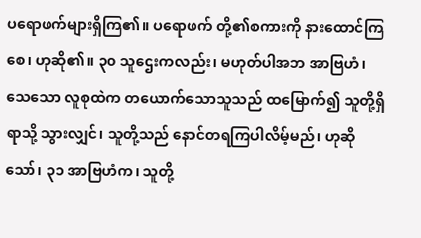ပရောဖက်များရှိကြ၏။ ပရောဖက် တို့၏စကားကို နားထောင်ကြစေ၊ ဟုဆို၏။ ၃၀ သူဌေးကလည်း၊ မဟုတ်ပါအဘ အာဗြဟံ၊ သေသော လူစုထဲက တယောက်သောသူသည် ထမြောက်၍ သူတို့ရှိရာသို့ သွားလျှင်၊ သူတို့သည် နောင်တရကြပါလိမ့်မည်၊ ဟုဆိုသော်၊ ၃၁ အာဗြဟံက၊ သူတို့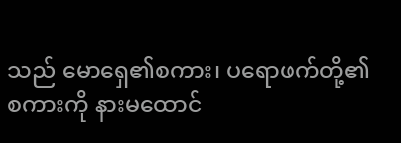သည် မောရှေ၏စကား၊ ပရောဖက်တို့၏စကားကို နားမထောင်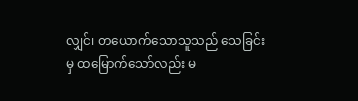လျှင်၊ တယောက်သောသူသည် သေခြင်းမှ ထမြောက်သော်လည်း မ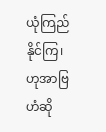ယုံကြည်နိုင်ကြ၊ ဟုအာဗြဟံဆို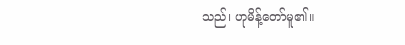သည်၊ ဟုမိန့်တော်မူ၏။